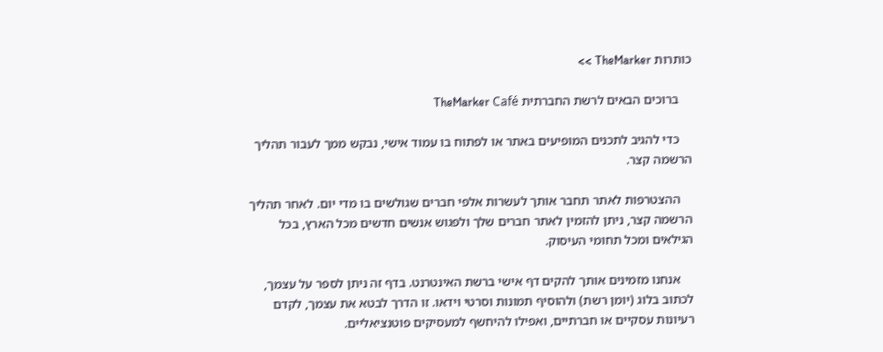כותרות TheMarker >>

    ברוכים הבאים לרשת החברתית TheMarker Café

    כדי להגיב לתכנים המופיעים באתר או לפתוח בו עמוד אישי, נבקש ממך לעבור תהליך הרשמה קצר.

    ההצטרפות לאתר תחבר אותך לעשרות אלפי חברים שגולשים בו מדי יום. לאחר תהליך הרשמה קצר, ניתן להזמין לאתר חברים שלך ולפגוש אנשים חדשים מכל הארץ, בכל הגילאים ומכל תחומי העיסוק.

    אנחנו מזמינים אותך להקים דף אישי ברשת האינטרנט. בדף זה ניתן לספר על עצמך, לכתוב בלוג (יומן רשת) ולהוסיף תמונות וסרטי וידאו. זו הדרך לבטא את עצמך, לקדם רעיונות עסקיים או חברתיים, ואפילו להיחשף למעסיקים פוטנציאליים.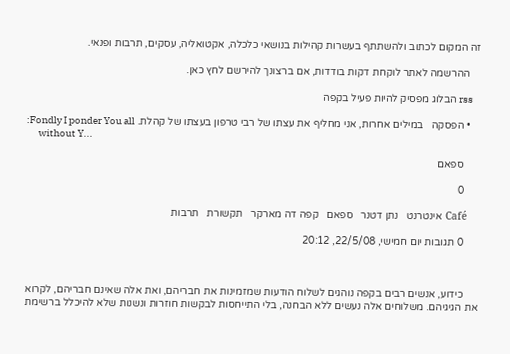זה המקום לכתוב ולהשתתף בעשרות קהילות בנושאי כלכלה, אקטואליה, עסקים, תרבות ופנאי.

    ההרשמה לאתר לוקחת דקות בודדות, אם ברצונך להירשם לחץ כאן.

    rss הבלוג מפסיק להיות פעיל בקפה

    • הפסקה   במילים אחרות, אני מחליף את עצתו של רבי טרפון בעצתו של קהלת. Fondly I ponder You all:
      without Y...

      ספאם

      0

      Café  אינטרנט   נתן דטנר   ספאם   קפה דה מארקר   תקשורת   תרבות

      0 תגובות יום חמישי, 22/5/08, 20:12



      כידוע, אנשים רבים בקפה נוהגים לשלוח הודעות שמזמינות את חבריהם, ואת אלה שאינם חבריהם, לקרוא את הגיגיהם. משלוחים אלה נעשים ללא הבחנה, בלי התייחסות לבקשות חוזרות ונשנות שלא להיכלל ברשימת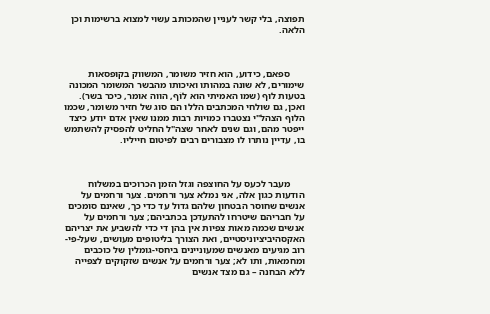תפוצה, בלי קשר לעניין שהמכותב עשוי למצוא ברשימות וכן הלאה.



      ספאם, כידוע, הוא חזיר משומר, המשווק בקופסאות שימורים, לא שונה במהותו ואיכותו מהבשר המשומר המכונה בטעות לוּף (שמו האמיתי הוא לוֹף, הווה אומר, כיכר בשר). ואכן, גם שולחי המכתבים הללו הם סוג של חזיר משומר, שכמו הלוף הצהל"י נצטברו כמויות רבות ממנו שאין אדם יודע כיצד ייפטר מהם, וגם שנים לאחר שצה"ל החליט להפסיק להשתמש בו, עדיין נותרו לו מצבורים רבים לפיטום חייליו.



      מעבר לכעס על החוצפה וגזל הזמן הכרוכים במשלוח הודעות כגון אלה, אני נמלא צער ורחמים. צער ורחמים על אנשים שחוסר הבטחון שלהם גדול עד כדי כך, שאינם סומכים על חבריהם שיטרחו להתעדכן בכתביהם; צער ורחמים על אנשים שכמה מאות צפיות אין בהן די כדי להשביע את יצריהם האקסהיביציוניסטיים, ואת הצורך בליטופים מעושים, שעל-פי-רוב מגיעים מאנשים שמעוניינים ביחסי-גומלין של כוכבים ומחמאות, ותו לא; צער ורחמים על אנשים שזקוקים לצפייה ללא הבחנה – גם מצד אנשים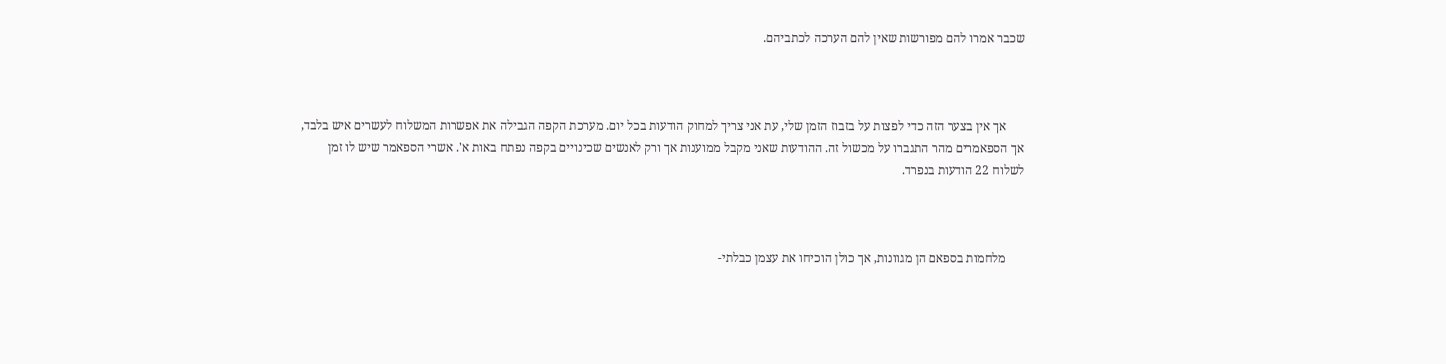שכבר אמרו להם מפורשות שאין להם הערכה לכתביהם.



      אך אין בצער הזה כדי לפצות על בזבוז הזמן שלי, עת אני צריך למחוק הודעות בכל יום. מערכת הקפה הגבילה את אפשרות המשלוח לעשרים איש בלבד, אך הספאמרים מהר התגברו על מכשול זה. ההודעות שאני מקבל ממוענות אך ורק לאנשים שכינויים בקפה נפתח באות א'. אשרי הספאמר שיש לו זמן לשלוח 22 הודעות בנפרד.



      מלחמות בספאם הן מגוונות, אך כולן הוכיחו את עצמן כבלתי-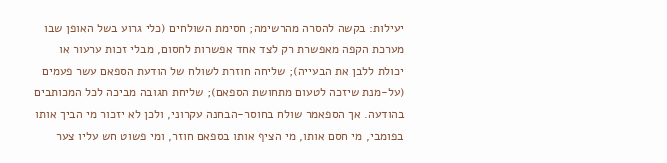יעילות: בקשה להסרה מהרשימה; חסימת השולחים (כלי גרוע בשל האופן שבו מערכת הקפה מאפשרת רק לצד אחד אפשרות לחסום, מבלי זכות ערעור או יכולת ללבן את הבעייה); שליחה חוזרת לשולח של הודעת הספאם עשר פעמים (על-מנת שיזכה לטעום מתחושת הספאם); שליחת תגובה מביכה לכל המכותבים בהודעה. אך הספאמר שולח בחוסר-הבחנה עקרוני, ולכן לא יזכור מי הביך אותו בפומבי, מי חסם אותו, מי הציף אותו בספאם חוזר, ומי פשוט חש עליו צער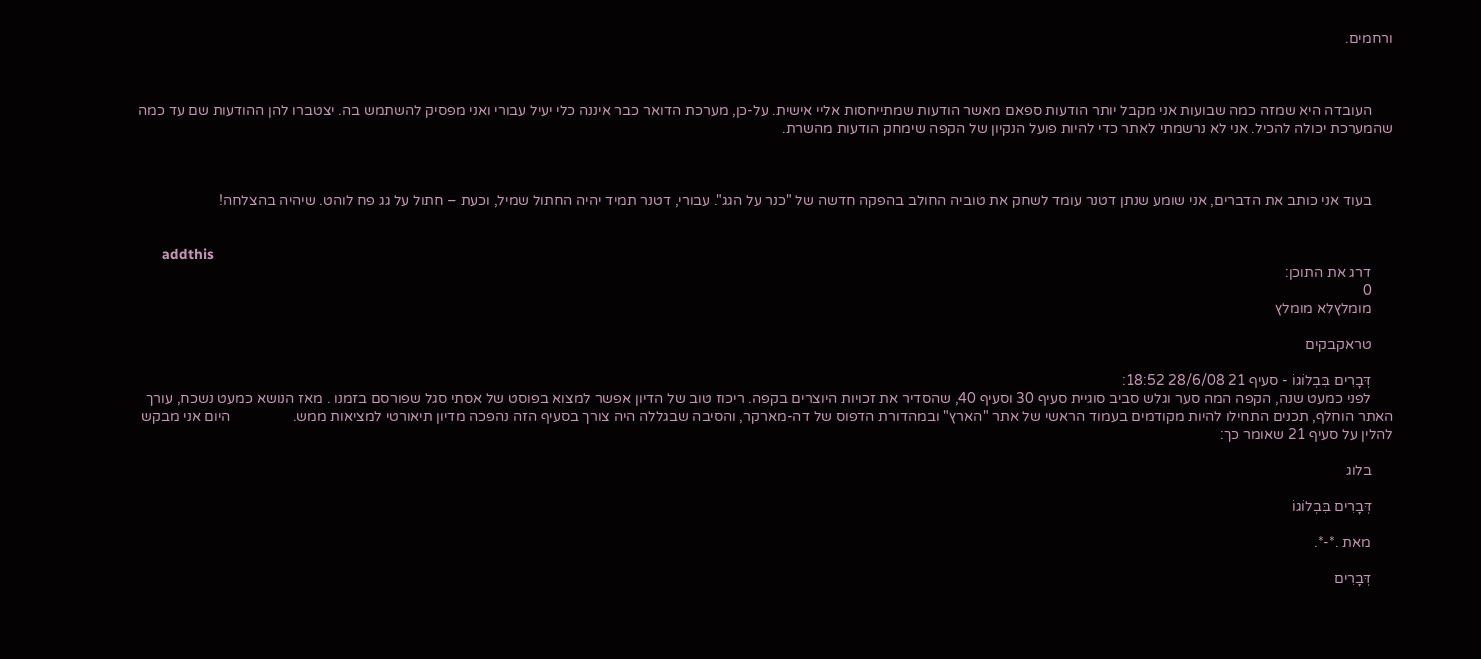ורחמים.



      העובדה היא שמזה כמה שבועות אני מקבל יותר הודעות ספאם מאשר הודעות שמתייחסות אליי אישית. על-כן, מערכת הדואר כבר איננה כלי יעיל עבורי ואני מפסיק להשתמש בה. יצטברו להן ההודעות שם עד כמה שהמערכת יכולה להכיל. אני לא נרשמתי לאתר כדי להיות פועל הנקיון של הקפה שימחק הודעות מהשרת.



      בעוד אני כותב את הדברים, אני שומע שנתן דטנר עומד לשחק את טוביה החולב בהפקה חדשה של "כנר על הגג". עבורי, דטנר תמיד יהיה החתול שמיל, וכעת – חתול על גג פח לוהט. שיהיה בהצלחה!


      addthis
      דרג את התוכן:
      0
      מומלץלא מומלץ

      טראקבקים

      דְּבָרִים בִּבְלוֹגוֹ - סעיף 21 28/6/08 18:52:
      לפני כמעט שנה, הקפה המה סער וגלש סביב סוגיית סעיף 30 וסעיף 40, שהסדיר את זכויות היוצרים בקפה. ריכוז טוב של הדיון אפשר למצוא בפוסט של אסתי סגל שפורסם בזמנו . מאז הנושא כמעט נשכח, עורך האתר הוחלף, תכנים התחילו להיות מקודמים בעמוד הראשי של אתר "הארץ" ובמהדורת הדפוס של דה-מארקר, והסיבה שבגללה היה צורך בסעיף הזה נהפכה מדיון תיאורטי למציאות ממש.                 היום אני מבקש להלין על סעיף 21 שאומר כך:

      בלוג

      דְּבָרִים בִּבְלוֹגוֹ

      מאת .*-*.

      דְּבָרִים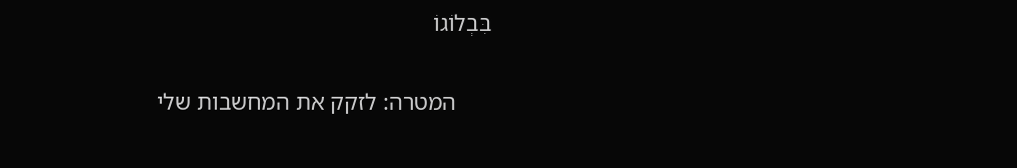בִּבְלוֹגוֹ

      המטרה: לזקק את המחשבות שלי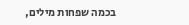בכמה שפחות מילים,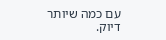עם כמה שיותר דיוק.